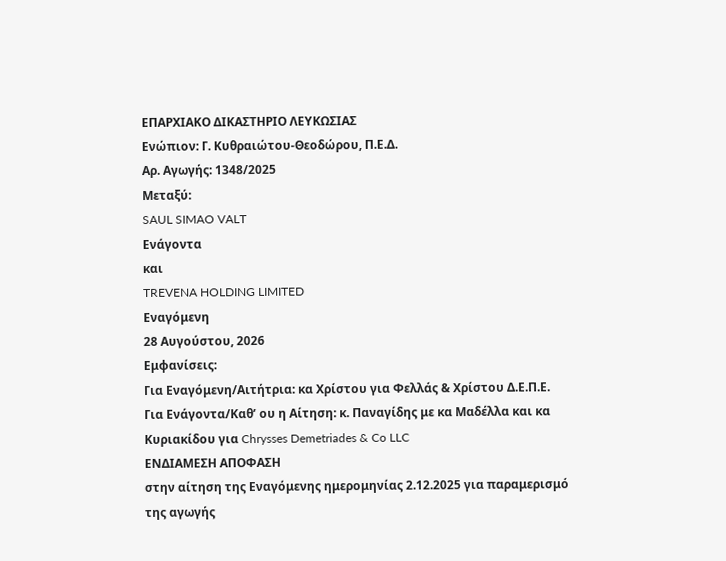ΕΠΑΡΧΙΑΚΟ ΔΙΚΑΣΤΗΡΙΟ ΛΕΥΚΩΣΙΑΣ
Ενώπιον: Γ. Κυθραιώτου-Θεοδώρου, Π.Ε.Δ.
Αρ. Αγωγής: 1348/2025
Μεταξύ:
SAUL SIMAO VALT
Ενάγοντα
και
TREVENA HOLDING LIMITED
Εναγόμενη
28 Αυγούστου, 2026
Εμφανίσεις:
Για Εναγόμενη/Αιτήτρια: κα Χρίστου για Φελλάς & Χρίστου Δ.Ε.Π.Ε.
Για Ενάγοντα/Καθ’ ου η Αίτηση: κ. Παναγίδης με κα Μαδέλλα και κα Κυριακίδου για Chrysses Demetriades & Co LLC
ΕΝΔΙΑΜΕΣΗ ΑΠΟΦΑΣΗ
στην αίτηση της Εναγόμενης ημερομηνίας 2.12.2025 για παραμερισμό της αγωγής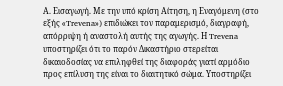Α. Εισαγωγή. Με την υπό κρίση Αίτηση, η Εναγόμενη (στο εξής «Trevena») επιδιώκει τον παραμερισμό, διαγραφή, απόρριψη ή αναστολή αυτής της αγωγής. Η Trevena υποστηρίζει ότι το παρόν Δικαστήριο στερείται δικαιοδοσίας να επιληφθεί της διαφοράς γιατί αρμόδιο προς επίλυση της είναι το διαιτητικό σώμα. Υποστηρίζει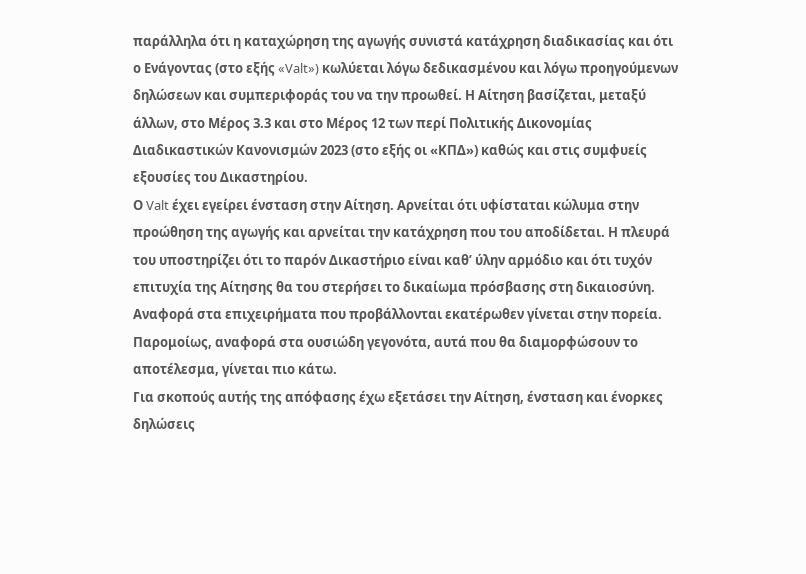παράλληλα ότι η καταχώρηση της αγωγής συνιστά κατάχρηση διαδικασίας και ότι ο Ενάγοντας (στο εξής «Valt») κωλύεται λόγω δεδικασμένου και λόγω προηγούμενων δηλώσεων και συμπεριφοράς του να την προωθεί. Η Αίτηση βασίζεται, μεταξύ άλλων, στο Μέρος 3.3 και στο Μέρος 12 των περί Πολιτικής Δικονομίας Διαδικαστικών Κανονισμών 2023 (στο εξής οι «ΚΠΔ») καθώς και στις συμφυείς εξουσίες του Δικαστηρίου.
Ο Valt έχει εγείρει ένσταση στην Αίτηση. Αρνείται ότι υφίσταται κώλυμα στην προώθηση της αγωγής και αρνείται την κατάχρηση που του αποδίδεται. Η πλευρά του υποστηρίζει ότι το παρόν Δικαστήριο είναι καθ’ ύλην αρμόδιο και ότι τυχόν επιτυχία της Αίτησης θα του στερήσει το δικαίωμα πρόσβασης στη δικαιοσύνη.
Αναφορά στα επιχειρήματα που προβάλλονται εκατέρωθεν γίνεται στην πορεία. Παρομοίως, αναφορά στα ουσιώδη γεγονότα, αυτά που θα διαμορφώσουν το αποτέλεσμα, γίνεται πιο κάτω.
Για σκοπούς αυτής της απόφασης έχω εξετάσει την Αίτηση, ένσταση και ένορκες δηλώσεις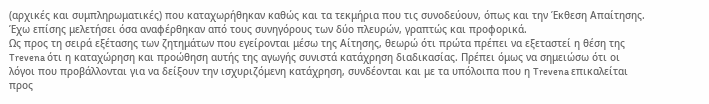(αρχικές και συμπληρωματικές) που καταχωρήθηκαν καθώς και τα τεκμήρια που τις συνοδεύουν, όπως και την Έκθεση Απαίτησης. Έχω επίσης μελετήσει όσα αναφέρθηκαν από τους συνηγόρους των δύο πλευρών, γραπτώς και προφορικά.
Ως προς τη σειρά εξέτασης των ζητημάτων που εγείρονται μέσω της Αίτησης, θεωρώ ότι πρώτα πρέπει να εξεταστεί η θέση της Trevena ότι η καταχώρηση και προώθηση αυτής της αγωγής συνιστά κατάχρηση διαδικασίας. Πρέπει όμως να σημειώσω ότι οι λόγοι που προβάλλονται για να δείξουν την ισχυριζόμενη κατάχρηση, συνδέονται και με τα υπόλοιπα που η Trevena επικαλείται προς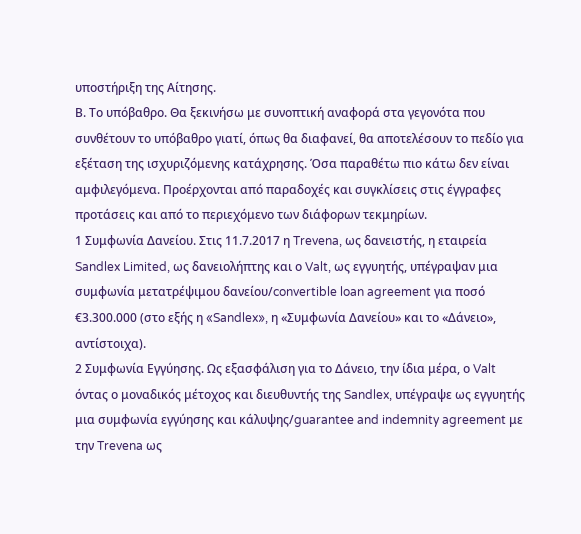υποστήριξη της Αίτησης.
Β. Το υπόβαθρο. Θα ξεκινήσω με συνοπτική αναφορά στα γεγονότα που συνθέτουν το υπόβαθρο γιατί, όπως θα διαφανεί, θα αποτελέσουν το πεδίο για εξέταση της ισχυριζόμενης κατάχρησης. Όσα παραθέτω πιο κάτω δεν είναι αμφιλεγόμενα. Προέρχονται από παραδοχές και συγκλίσεις στις έγγραφες προτάσεις και από το περιεχόμενο των διάφορων τεκμηρίων.
1 Συμφωνία Δανείου. Στις 11.7.2017 η Trevena, ως δανειστής, η εταιρεία Sandlex Limited, ως δανειολήπτης και ο Valt, ως εγγυητής, υπέγραψαν μια συμφωνία μετατρέψιμου δανείου/convertible loan agreement για ποσό €3.300.000 (στο εξής η «Sandlex», η «Συμφωνία Δανείου» και το «Δάνειο», αντίστοιχα).
2 Συμφωνία Εγγύησης. Ως εξασφάλιση για το Δάνειο, την ίδια μέρα, ο Valt όντας ο μοναδικός μέτοχος και διευθυντής της Sandlex, υπέγραψε ως εγγυητής μια συμφωνία εγγύησης και κάλυψης/guarantee and indemnity agreement με την Trevena ως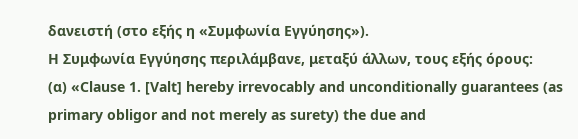δανειστή (στο εξής η «Συμφωνία Εγγύησης»).
Η Συμφωνία Εγγύησης περιλάμβανε, μεταξύ άλλων, τους εξής όρους:
(α) «Clause 1. [Valt] hereby irrevocably and unconditionally guarantees (as primary obligor and not merely as surety) the due and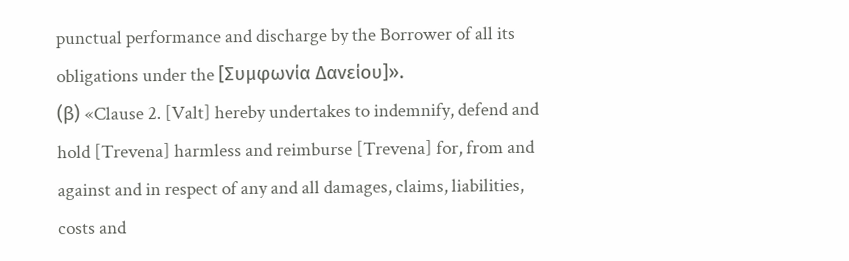punctual performance and discharge by the Borrower of all its obligations under the [Συμφωνία Δανείου]».
(β) «Clause 2. [Valt] hereby undertakes to indemnify, defend and hold [Trevena] harmless and reimburse [Trevena] for, from and against and in respect of any and all damages, claims, liabilities, costs and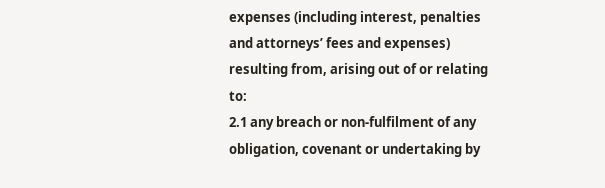expenses (including interest, penalties and attorneys’ fees and expenses) resulting from, arising out of or relating to:
2.1 any breach or non-fulfilment of any obligation, covenant or undertaking by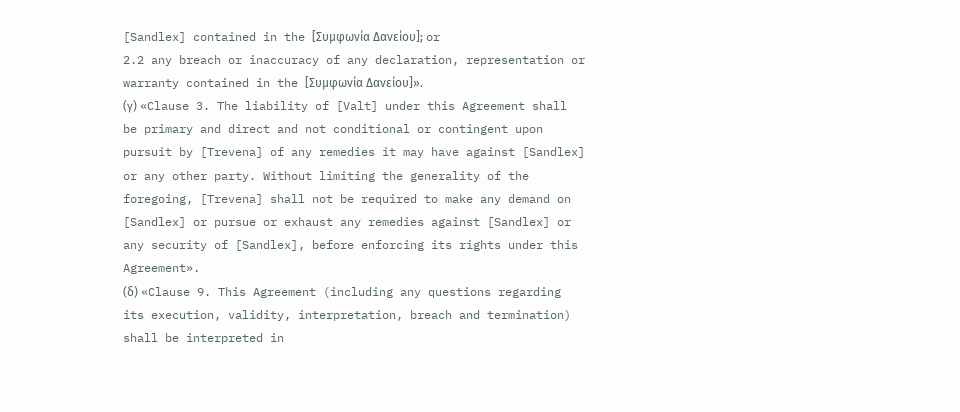[Sandlex] contained in the [Συμφωνία Δανείου]; or
2.2 any breach or inaccuracy of any declaration, representation or warranty contained in the [Συμφωνία Δανείου]».
(γ) «Clause 3. The liability of [Valt] under this Agreement shall be primary and direct and not conditional or contingent upon pursuit by [Trevena] of any remedies it may have against [Sandlex] or any other party. Without limiting the generality of the foregoing, [Trevena] shall not be required to make any demand on [Sandlex] or pursue or exhaust any remedies against [Sandlex] or any security of [Sandlex], before enforcing its rights under this Agreement».
(δ) «Clause 9. This Agreement (including any questions regarding its execution, validity, interpretation, breach and termination) shall be interpreted in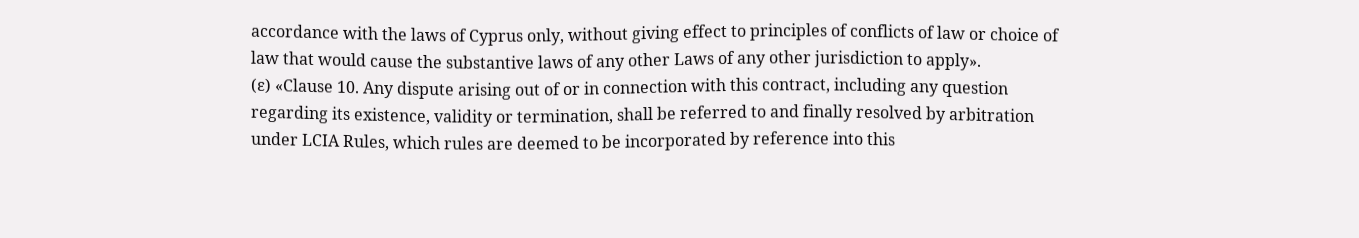accordance with the laws of Cyprus only, without giving effect to principles of conflicts of law or choice of law that would cause the substantive laws of any other Laws of any other jurisdiction to apply».
(ε) «Clause 10. Any dispute arising out of or in connection with this contract, including any question regarding its existence, validity or termination, shall be referred to and finally resolved by arbitration under LCIA Rules, which rules are deemed to be incorporated by reference into this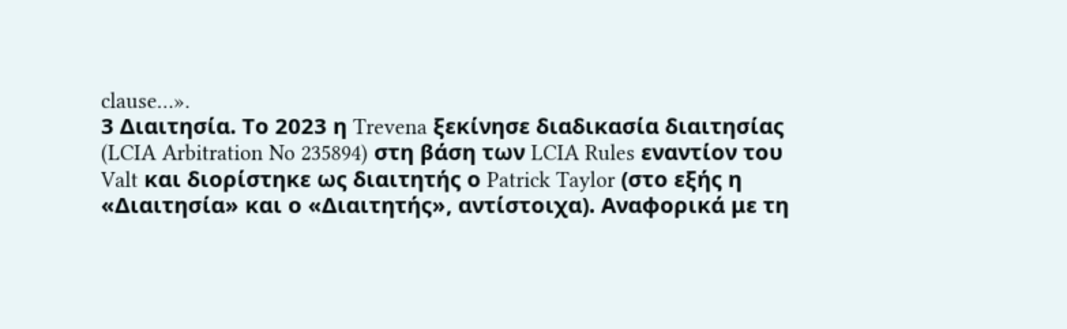clause…».
3 Διαιτησία. Το 2023 η Trevena ξεκίνησε διαδικασία διαιτησίας (LCIA Arbitration No 235894) στη βάση των LCIA Rules εναντίον του Valt και διορίστηκε ως διαιτητής ο Patrick Taylor (στο εξής η «Διαιτησία» και ο «Διαιτητής», αντίστοιχα). Αναφορικά με τη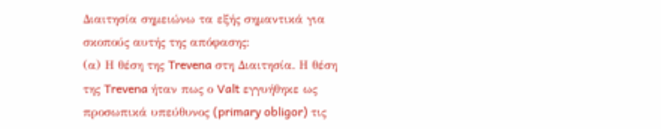Διαιτησία σημειώνω τα εξής σημαντικά για σκοπούς αυτής της απόφασης:
(α) Η θέση της Trevena στη Διαιτησία. Η θέση της Trevena ήταν πως ο Valt εγγυήθηκε ως προσωπικά υπεύθυνος (primary obligor) τις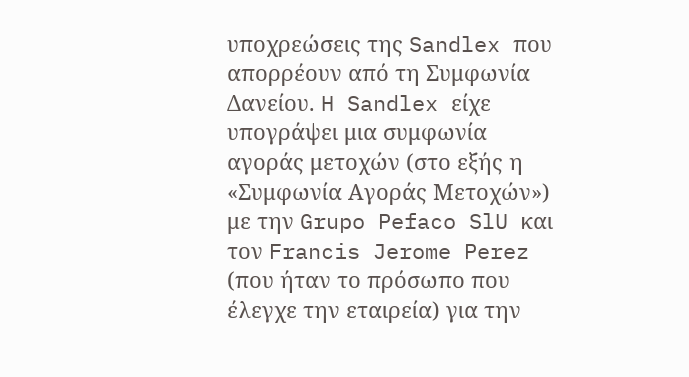υποχρεώσεις της Sandlex που απορρέουν από τη Συμφωνία Δανείου. H Sandlex είχε υπογράψει μια συμφωνία αγοράς μετοχών (στο εξής η «Συμφωνία Αγοράς Μετοχών») με την Grupo Pefaco SlU και τον Francis Jerome Perez (που ήταν το πρόσωπο που έλεγχε την εταιρεία) για την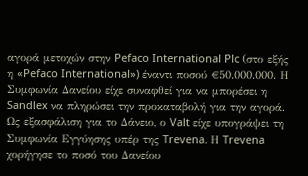αγορά μετοχών στην Pefaco International Plc (στο εξής η «Pefaco International») έναντι ποσού €50.000.000. Η Συμφωνία Δανείου είχε συναφθεί για να μπορέσει η Sandlex να πληρώσει την προκαταβολή για την αγορά. Ως εξασφάλιση για το Δάνειο, ο Valt είχε υπογράψει τη Συμφωνία Εγγύησης υπέρ της Trevena. Η Trevena χορήγησε το ποσό του Δανείου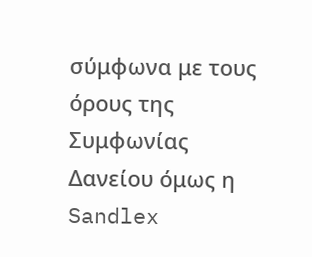σύμφωνα με τους όρους της Συμφωνίας Δανείου όμως η Sandlex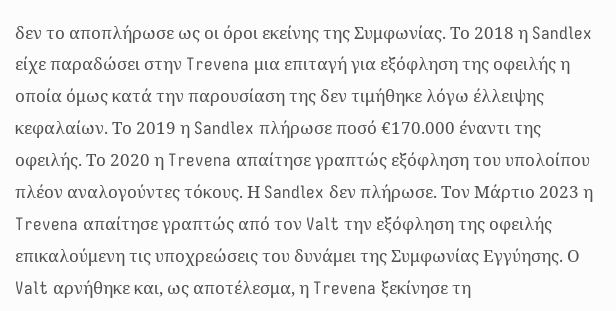δεν το αποπλήρωσε ως οι όροι εκείνης της Συμφωνίας. Το 2018 η Sandlex είχε παραδώσει στην Trevena μια επιταγή για εξόφληση της οφειλής η οποία όμως κατά την παρουσίαση της δεν τιμήθηκε λόγω έλλειψης κεφαλαίων. Το 2019 η Sandlex πλήρωσε ποσό €170.000 έναντι της οφειλής. Το 2020 η Trevena απαίτησε γραπτώς εξόφληση του υπολοίπου πλέον αναλογούντες τόκους. Η Sandlex δεν πλήρωσε. Τον Μάρτιο 2023 η Trevena απαίτησε γραπτώς από τον Valt την εξόφληση της οφειλής επικαλούμενη τις υποχρεώσεις του δυνάμει της Συμφωνίας Εγγύησης. Ο Valt αρνήθηκε και, ως αποτέλεσμα, η Trevena ξεκίνησε τη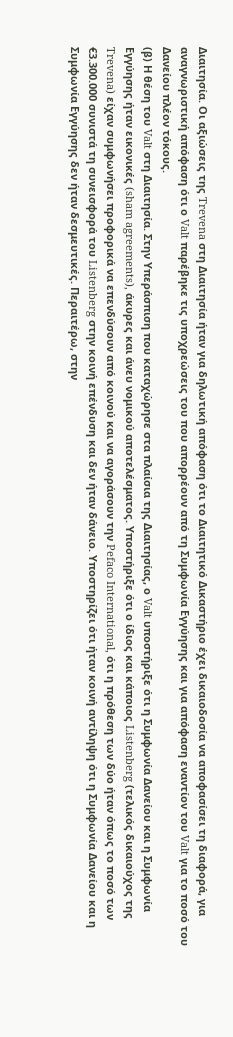Διαιτησία. Οι αξιώσεις της Trevena στη Διαιτησία ήταν για δηλωτική απόφαση ότι το Διαιτητικό Δικαστήριο έχει δικαιοδοσία να αποφασίσει τη διαφορά, για αναγνωριστική απόφαση ότι ο Valt παρέβηκε τις υποχρεώσεις του που απορρέουν από τη Συμφωνία Εγγύησης και για απόφαση εναντίον του Valt για το ποσό του Δανείου πλέον τόκους.
(β) Η θέση του Valt στη Διαιτησία. Στην Υπεράσπιση που καταχώρησε στα πλαίσια της Διαιτησίας, ο Valt υποστήριξε ότι η Συμφωνία Δανείου και η Συμφωνία Εγγύησης ήταν εικονικές (sham agreements), άκυρες και άνευ νομικού αποτελέσματος. Υποστήριξε ότι ο ίδιος και κάποιος Listenberg (τελικός δικαιούχος της Trevena) είχαν συμφωνήσει προφορικά να επενδύσουν από κοινού και να αγοράσουν την Pefaco International, ότι η πρόθεση των δύο ήταν όπως το ποσό των €3.300.000 συνιστά τη συνεισφορά του Listenberg στην κοινή επένδυση και δεν ήταν δάνειο. Υποστηρίζει ότι ήταν κοινή αντίληψη ότι η Συμφωνία Δανείου και η Συμφωνία Εγγύησης δεν ήταν δεσμευτικές. Περαιτέρω, στην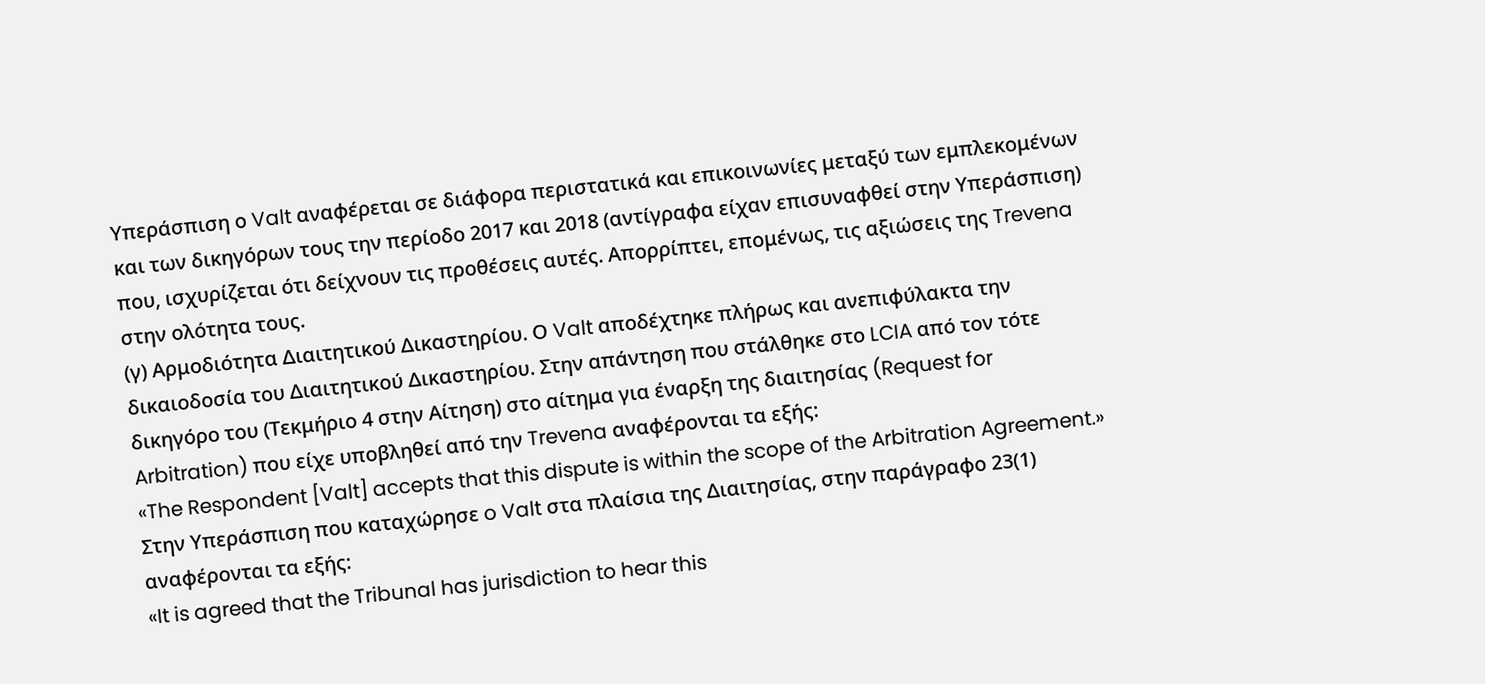Υπεράσπιση ο Valt αναφέρεται σε διάφορα περιστατικά και επικοινωνίες μεταξύ των εμπλεκομένων και των δικηγόρων τους την περίοδο 2017 και 2018 (αντίγραφα είχαν επισυναφθεί στην Υπεράσπιση) που, ισχυρίζεται ότι δείχνουν τις προθέσεις αυτές. Απορρίπτει, επομένως, τις αξιώσεις της Trevena στην ολότητα τους.
(γ) Αρμοδιότητα Διαιτητικού Δικαστηρίου. Ο Valt αποδέχτηκε πλήρως και ανεπιφύλακτα την δικαιοδοσία του Διαιτητικού Δικαστηρίου. Στην απάντηση που στάλθηκε στο LCIA από τον τότε δικηγόρο του (Τεκμήριο 4 στην Αίτηση) στο αίτημα για έναρξη της διαιτησίας (Request for Arbitration) που είχε υποβληθεί από την Trevena αναφέρονται τα εξής:
«The Respondent [Valt] accepts that this dispute is within the scope of the Arbitration Agreement.»
Στην Υπεράσπιση που καταχώρησε o Valt στα πλαίσια της Διαιτησίας, στην παράγραφο 23(1) αναφέρονται τα εξής:
«It is agreed that the Tribunal has jurisdiction to hear this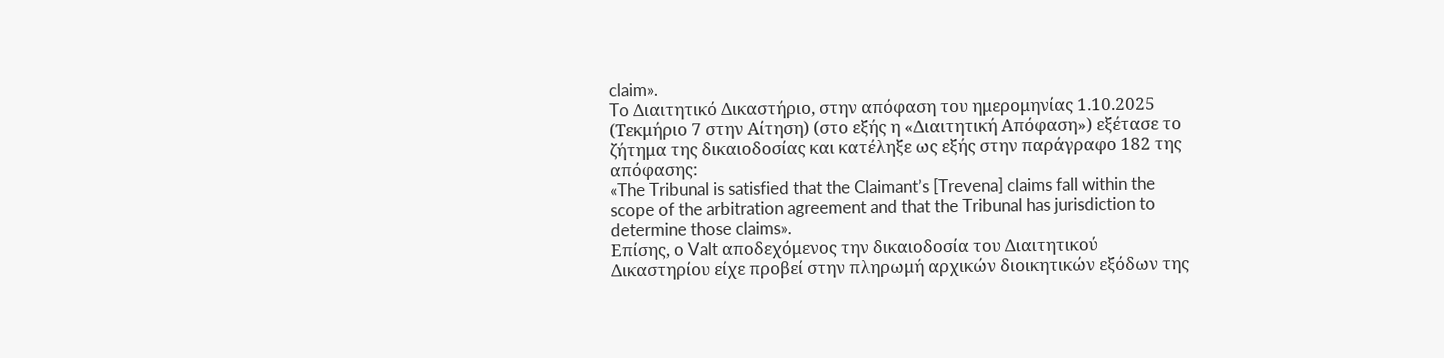claim».
To Διαιτητικό Δικαστήριο, στην απόφαση του ημερομηνίας 1.10.2025 (Τεκμήριο 7 στην Αίτηση) (στο εξής η «Διαιτητική Απόφαση») εξέτασε το ζήτημα της δικαιοδοσίας και κατέληξε ως εξής στην παράγραφο 182 της απόφασης:
«The Tribunal is satisfied that the Claimant’s [Trevena] claims fall within the scope of the arbitration agreement and that the Tribunal has jurisdiction to determine those claims».
Επίσης, ο Valt αποδεχόμενος την δικαιοδοσία του Διαιτητικού Δικαστηρίου είχε προβεί στην πληρωμή αρχικών διοικητικών εξόδων της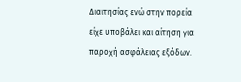Διαιτησίας ενώ στην πορεία είχε υποβάλει και αίτηση για παροχή ασφάλειας εξόδων.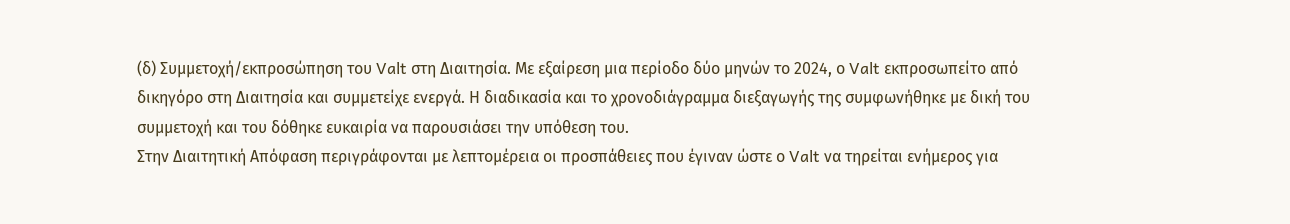(δ) Συμμετοχή/εκπροσώπηση του Valt στη Διαιτησία. Με εξαίρεση μια περίοδο δύο μηνών το 2024, ο Valt εκπροσωπείτο από δικηγόρο στη Διαιτησία και συμμετείχε ενεργά. Η διαδικασία και το χρονοδιάγραμμα διεξαγωγής της συμφωνήθηκε με δική του συμμετοχή και του δόθηκε ευκαιρία να παρουσιάσει την υπόθεση του.
Στην Διαιτητική Απόφαση περιγράφονται με λεπτομέρεια οι προσπάθειες που έγιναν ώστε ο Valt να τηρείται ενήμερος για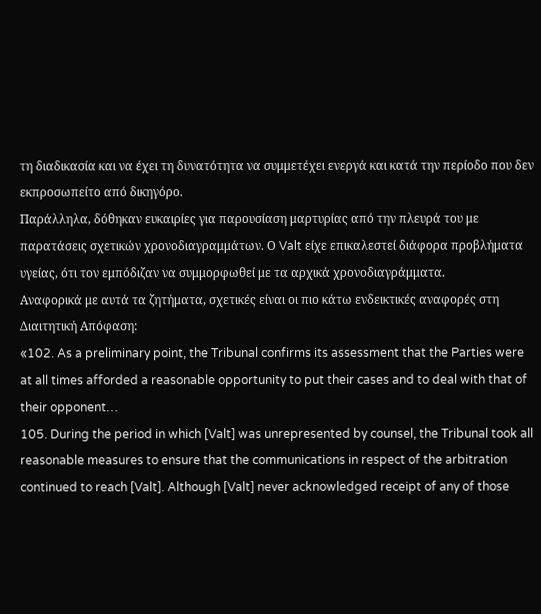τη διαδικασία και να έχει τη δυνατότητα να συμμετέχει ενεργά και κατά την περίοδο που δεν εκπροσωπείτο από δικηγόρο.
Παράλληλα, δόθηκαν ευκαιρίες για παρουσίαση μαρτυρίας από την πλευρά του με παρατάσεις σχετικών χρονοδιαγραμμάτων. Ο Valt είχε επικαλεστεί διάφορα προβλήματα υγείας, ότι τον εμπόδιζαν να συμμορφωθεί με τα αρχικά χρονοδιαγράμματα.
Αναφορικά με αυτά τα ζητήματα, σχετικές είναι οι πιο κάτω ενδεικτικές αναφορές στη Διαιτητική Απόφαση:
«102. As a preliminary point, the Tribunal confirms its assessment that the Parties were at all times afforded a reasonable opportunity to put their cases and to deal with that of their opponent…
105. During the period in which [Valt] was unrepresented by counsel, the Tribunal took all reasonable measures to ensure that the communications in respect of the arbitration continued to reach [Valt]. Although [Valt] never acknowledged receipt of any of those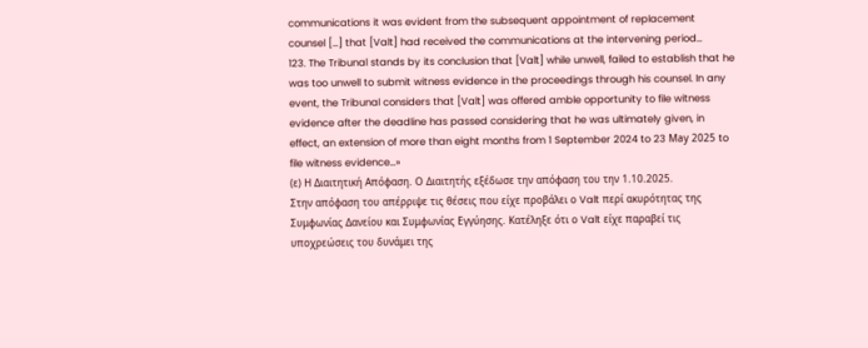communications it was evident from the subsequent appointment of replacement counsel […] that [Valt] had received the communications at the intervening period…
123. The Tribunal stands by its conclusion that [Valt] while unwell, failed to establish that he was too unwell to submit witness evidence in the proceedings through his counsel. In any event, the Tribunal considers that [Valt] was offered amble opportunity to file witness evidence after the deadline has passed considering that he was ultimately given, in effect, an extension of more than eight months from 1 September 2024 to 23 Μay 2025 to file witness evidence…»
(ε) Η Διαιτητική Απόφαση. Ο Διαιτητής εξέδωσε την απόφαση του την 1.10.2025.
Στην απόφαση του απέρριψε τις θέσεις που είχε προβάλει ο Valt περί ακυρότητας της Συμφωνίας Δανείου και Συμφωνίας Εγγύησης. Κατέληξε ότι ο Valt είχε παραβεί τις υποχρεώσεις του δυνάμει της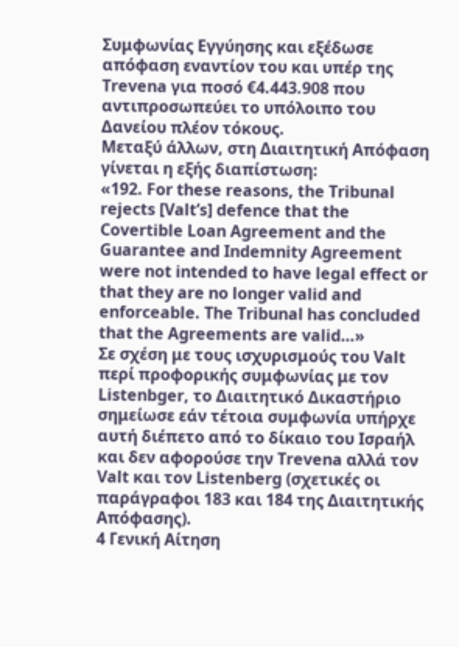Συμφωνίας Εγγύησης και εξέδωσε απόφαση εναντίον του και υπέρ της Trevena για ποσό €4.443.908 που αντιπροσωπεύει το υπόλοιπο του Δανείου πλέον τόκους.
Μεταξύ άλλων, στη Διαιτητική Απόφαση γίνεται η εξής διαπίστωση:
«192. For these reasons, the Tribunal rejects [Valt’s] defence that the Covertible Loan Agreement and the Guarantee and Indemnity Agreement were not intended to have legal effect or that they are no longer valid and enforceable. The Tribunal has concluded that the Agreements are valid…»
Σε σχέση με τους ισχυρισμούς του Valt περί προφορικής συμφωνίας με τον Listenbger, τo Διαιτητικό Δικαστήριο σημείωσε εάν τέτοια συμφωνία υπήρχε αυτή διέπετο από το δίκαιο του Ισραήλ και δεν αφορούσε την Trevena αλλά τον Valt και τον Listenberg (σχετικές οι παράγραφοι 183 και 184 της Διαιτητικής Απόφασης).
4 Γενική Αίτηση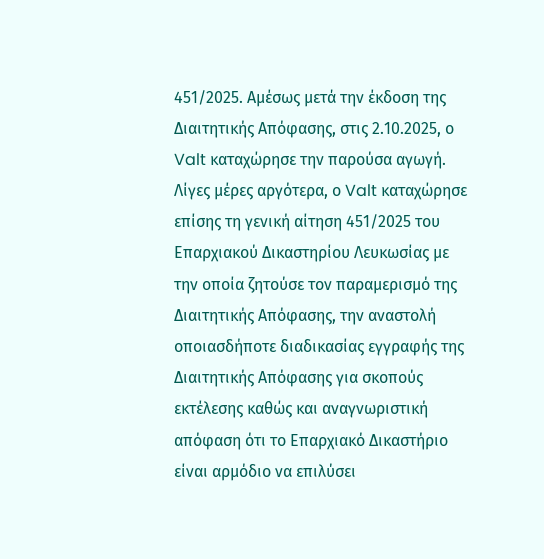451/2025. Αμέσως μετά την έκδοση της Διαιτητικής Απόφασης, στις 2.10.2025, ο Valt καταχώρησε την παρούσα αγωγή. Λίγες μέρες αργότερα, ο Valt καταχώρησε επίσης τη γενική αίτηση 451/2025 του Επαρχιακού Δικαστηρίου Λευκωσίας με την οποία ζητούσε τον παραμερισμό της Διαιτητικής Απόφασης, την αναστολή οποιασδήποτε διαδικασίας εγγραφής της Διαιτητικής Απόφασης για σκοπούς εκτέλεσης καθώς και αναγνωριστική απόφαση ότι το Επαρχιακό Δικαστήριο είναι αρμόδιο να επιλύσει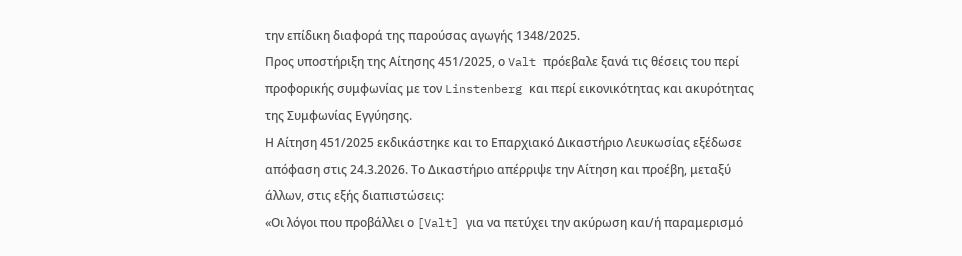την επίδικη διαφορά της παρούσας αγωγής 1348/2025.
Προς υποστήριξη της Αίτησης 451/2025, ο Valt πρόεβαλε ξανά τις θέσεις του περί προφορικής συμφωνίας με τον Linstenberg και περί εικονικότητας και ακυρότητας της Συμφωνίας Εγγύησης.
Η Αίτηση 451/2025 εκδικάστηκε και το Επαρχιακό Δικαστήριο Λευκωσίας εξέδωσε απόφαση στις 24.3.2026. Το Δικαστήριο απέρριψε την Αίτηση και προέβη, μεταξύ άλλων, στις εξής διαπιστώσεις:
«Οι λόγοι που προβάλλει ο [Valt] για να πετύχει την ακύρωση και/ή παραμερισμό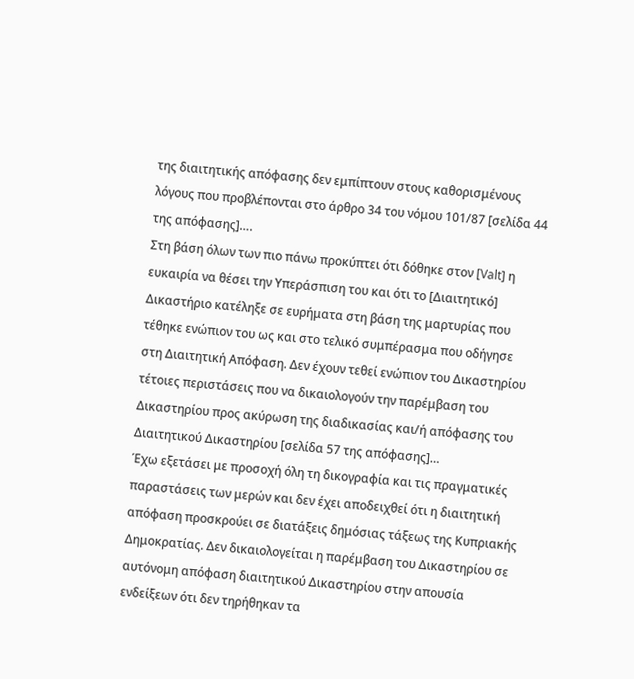της διαιτητικής απόφασης δεν εμπίπτουν στους καθορισμένους λόγους που προβλέπονται στο άρθρο 34 του νόμου 101/87 [σελίδα 44 της απόφασης]….
Στη βάση όλων των πιο πάνω προκύπτει ότι δόθηκε στον [Valt] η ευκαιρία να θέσει την Υπεράσπιση του και ότι το [Διαιτητικό] Δικαστήριο κατέληξε σε ευρήματα στη βάση της μαρτυρίας που τέθηκε ενώπιον του ως και στο τελικό συμπέρασμα που οδήγησε στη Διαιτητική Απόφαση. Δεν έχουν τεθεί ενώπιον του Δικαστηρίου τέτοιες περιστάσεις που να δικαιολογούν την παρέμβαση του Δικαστηρίου προς ακύρωση της διαδικασίας και/ή απόφασης του Διαιτητικού Δικαστηρίου [σελίδα 57 της απόφασης]…
Έχω εξετάσει με προσοχή όλη τη δικογραφία και τις πραγματικές παραστάσεις των μερών και δεν έχει αποδειχθεί ότι η διαιτητική απόφαση προσκρούει σε διατάξεις δημόσιας τάξεως της Κυπριακής Δημοκρατίας. Δεν δικαιολογείται η παρέμβαση του Δικαστηρίου σε αυτόνομη απόφαση διαιτητικού Δικαστηρίου στην απουσία ενδείξεων ότι δεν τηρήθηκαν τα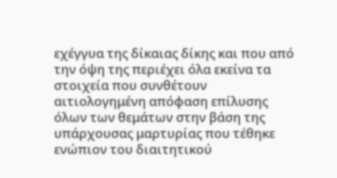εχέγγυα της δίκαιας δίκης και που από την όψη της περιέχει όλα εκείνα τα στοιχεία που συνθέτουν αιτιολογημένη απόφαση επίλυσης όλων των θεμάτων στην βάση της υπάρχουσας μαρτυρίας που τέθηκε ενώπιον του διαιτητικού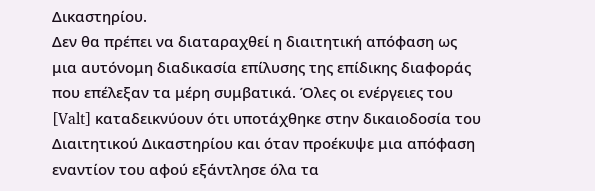Δικαστηρίου.
Δεν θα πρέπει να διαταραχθεί η διαιτητική απόφαση ως μια αυτόνομη διαδικασία επίλυσης της επίδικης διαφοράς που επέλεξαν τα μέρη συμβατικά. Όλες οι ενέργειες του [Valt] καταδεικνύουν ότι υποτάχθηκε στην δικαιοδοσία του Διαιτητικού Δικαστηρίου και όταν προέκυψε μια απόφαση εναντίον του αφού εξάντλησε όλα τα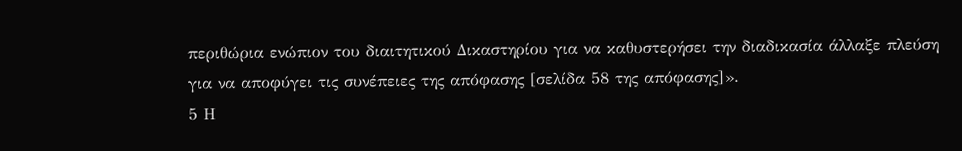περιθώρια ενώπιον του διαιτητικού Δικαστηρίου για να καθυστερήσει την διαδικασία άλλαξε πλεύση για να αποφύγει τις συνέπειες της απόφασης [σελίδα 58 της απόφασης]».
5 Η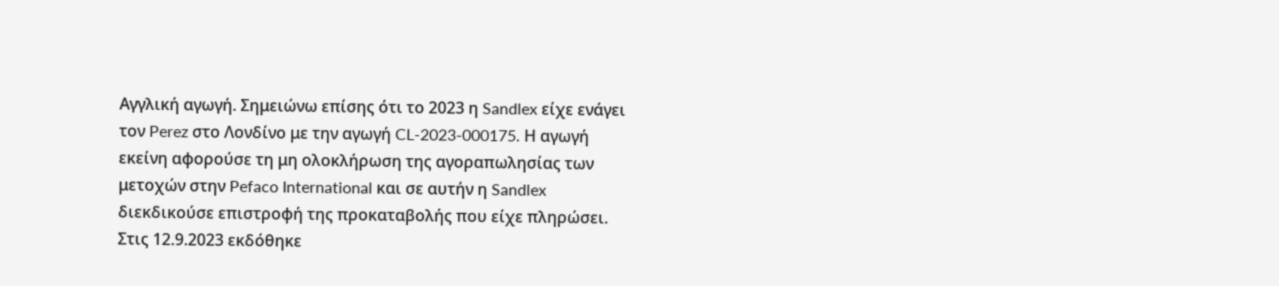Αγγλική αγωγή. Σημειώνω επίσης ότι το 2023 η Sandlex είχε ενάγει τον Perez στο Λονδίνο με την αγωγή CL-2023-000175. Η αγωγή εκείνη αφορούσε τη μη ολοκλήρωση της αγοραπωλησίας των μετοχών στην Pefaco International και σε αυτήν η Sandlex διεκδικούσε επιστροφή της προκαταβολής που είχε πληρώσει. Στις 12.9.2023 εκδόθηκε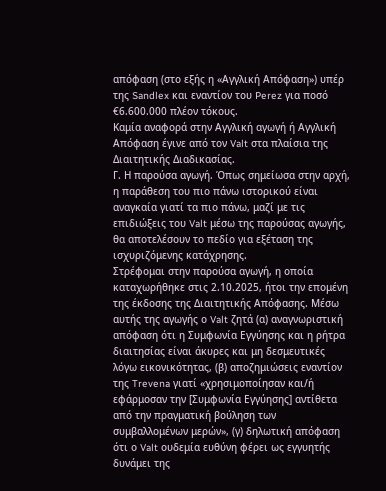απόφαση (στο εξής η «Αγγλική Απόφαση») υπέρ της Sandlex και εναντίον του Perez για ποσό €6.600.000 πλέον τόκους.
Καμία αναφορά στην Αγγλική αγωγή ή Αγγλική Απόφαση έγινε από τον Valt στα πλαίσια της Διαιτητικής Διαδικασίας.
Γ. Η παρούσα αγωγή. Όπως σημείωσα στην αρχή, η παράθεση του πιο πάνω ιστορικού είναι αναγκαία γιατί τα πιο πάνω, μαζί με τις επιδιώξεις του Valt μέσω της παρούσας αγωγής, θα αποτελέσουν το πεδίο για εξέταση της ισχυριζόμενης κατάχρησης.
Στρέφομαι στην παρούσα αγωγή, η οποία καταχωρήθηκε στις 2.10.2025, ήτοι την επομένη της έκδοσης της Διαιτητικής Απόφασης. Μέσω αυτής της αγωγής ο Valt ζητά (α) αναγνωριστική απόφαση ότι η Συμφωνία Εγγύησης και η ρήτρα διαιτησίας είναι άκυρες και μη δεσμευτικές λόγω εικονικότητας, (β) αποζημιώσεις εναντίον της Trevena γιατί «χρησιμοποίησαν και/ή εφάρμοσαν την [Συμφωνία Εγγύησης] αντίθετα από την πραγματική βούληση των συμβαλλομένων μερών», (γ) δηλωτική απόφαση ότι ο Valt ουδεμία ευθύνη φέρει ως εγγυητής δυνάμει της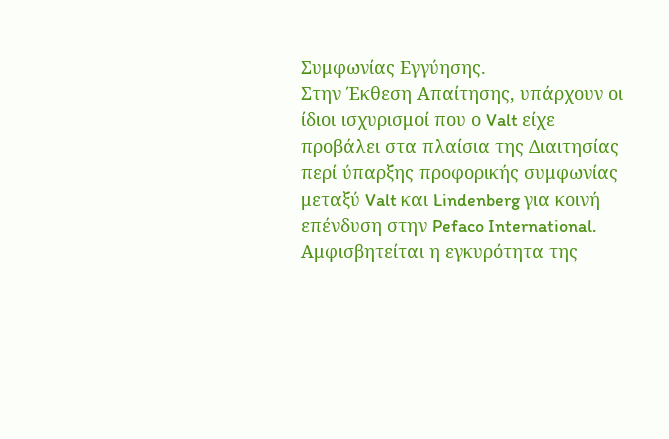Συμφωνίας Εγγύησης.
Στην Έκθεση Απαίτησης, υπάρχουν οι ίδιοι ισχυρισμοί που ο Valt είχε προβάλει στα πλαίσια της Διαιτησίας περί ύπαρξης προφορικής συμφωνίας μεταξύ Valt και Lindenberg για κοινή επένδυση στην Pefaco International. Αμφισβητείται η εγκυρότητα της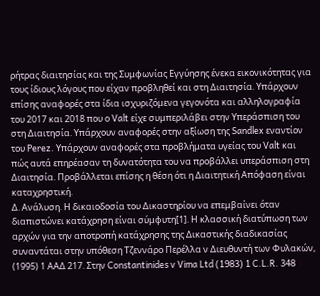ρήτρας διαιτησίας και της Συμφωνίας Εγγύησης ένεκα εικονικότητας για τους ίδιους λόγους που είχαν προβληθεί και στη Διαιτησία. Υπάρχουν επίσης αναφορές στα ίδια ισχυριζόμενα γεγονότα και αλληλογραφία του 2017 και 2018 που ο Valt είχε συμπεριλάβει στην Υπεράσπιση του στη Διαιτησία. Υπάρχουν αναφορές στην αξίωση της Sandlex εναντίον του Perez. Υπάρχουν αναφορές στα προβλήματα υγείας του Valt και πώς αυτά επηρέασαν τη δυνατότητα του να προβάλλει υπεράσπιση στη Διαιτησία. Προβάλλεται επίσης η θέση ότι η Διαιτητική Απόφαση είναι καταχρηστική.
Δ. Ανάλυση. Η δικαιοδοσία του Δικαστηρίου να επεμβαίνει όταν διαπιστώνει κατάχρηση είναι σύμφυτη[1]. Η κλασσική διατύπωση των αρχών για την αποτροπή κατάχρησης της Δικαστικής διαδικασίας συναντάται στην υπόθεση Τζεννάρο Περέλλα ν Διευθυντή των Φυλακών, (1995) 1 ΑΑΔ 217. Στην Constantinides v Vima Ltd (1983) 1 C.L.R. 348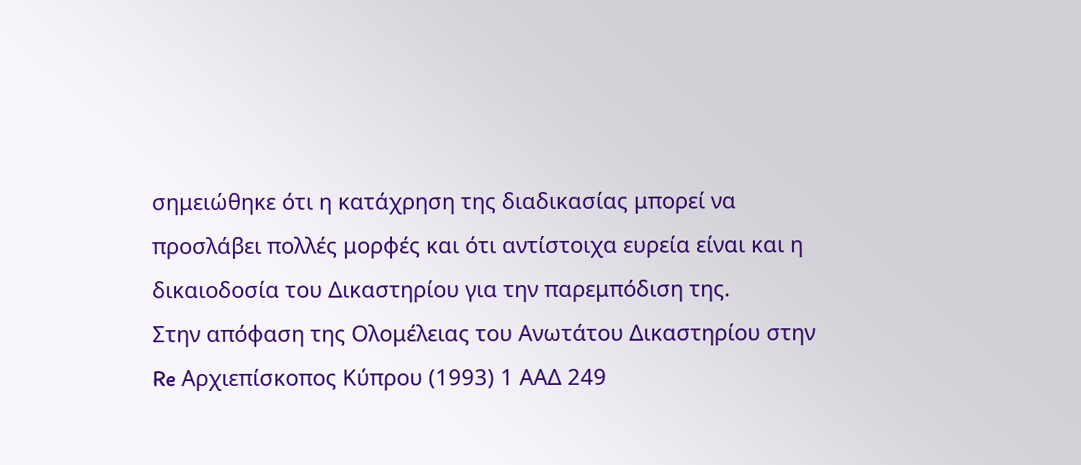σημειώθηκε ότι η κατάχρηση της διαδικασίας μπορεί να προσλάβει πολλές μορφές και ότι αντίστοιχα ευρεία είναι και η δικαιοδοσία του Δικαστηρίου για την παρεμπόδιση της.
Στην απόφαση της Ολομέλειας του Ανωτάτου Δικαστηρίου στην Re Αρχιεπίσκοπος Κύπρου (1993) 1 ΑΑΔ 249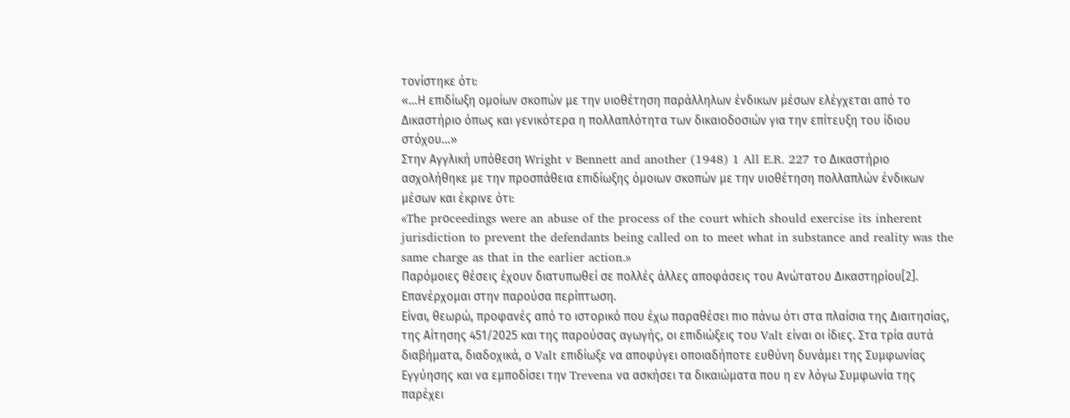τονίστηκε ότι:
«…Η επιδίωξη ομοίων σκοπών με την υιοθέτηση παράλληλων ένδικων μέσων ελέγχεται από το Δικαστήριο όπως και γενικότερα η πολλαπλότητα των δικαιοδοσιών για την επίτευξη του ίδιου στόχου…»
Στην Αγγλική υπόθεση Wright v Bennett and another (1948) 1 All E.R. 227 το Δικαστήριο ασχολήθηκε με την προσπάθεια επιδίωξης όμοιων σκοπών με την υιοθέτηση πολλαπλών ένδικων μέσων και έκρινε ότι:
«The prοceedings were an abuse of the process of the court which should exercise its inherent jurisdiction to prevent the defendants being called on to meet what in substance and reality was the same charge as that in the earlier action.»
Παρόμοιες θέσεις έχουν διατυπωθεί σε πολλές άλλες αποφάσεις του Ανώτατου Δικαστηρίου[2].
Επανέρχομαι στην παρούσα περίπτωση.
Είναι, θεωρώ, προφανές από το ιστορικό που έχω παραθέσει πιο πάνω ότι στα πλαίσια της Διαιτησίας, της Αίτησης 451/2025 και της παρούσας αγωγής, οι επιδιώξεις του Valt είναι οι ίδιες. Στα τρία αυτά διαβήματα, διαδοχικά, ο Valt επιδίωξε να αποφύγει οποιαδήποτε ευθύνη δυνάμει της Συμφωνίας Εγγύησης και να εμποδίσει την Trevena να ασκήσει τα δικαιώματα που η εν λόγω Συμφωνία της παρέχει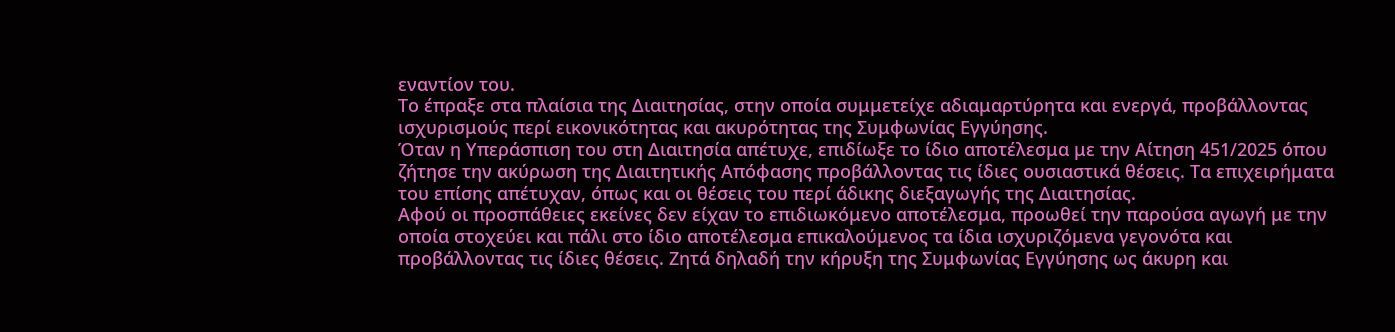εναντίον του.
Το έπραξε στα πλαίσια της Διαιτησίας, στην οποία συμμετείχε αδιαμαρτύρητα και ενεργά, προβάλλοντας ισχυρισμούς περί εικονικότητας και ακυρότητας της Συμφωνίας Εγγύησης.
Όταν η Υπεράσπιση του στη Διαιτησία απέτυχε, επιδίωξε το ίδιο αποτέλεσμα με την Αίτηση 451/2025 όπου ζήτησε την ακύρωση της Διαιτητικής Απόφασης προβάλλοντας τις ίδιες ουσιαστικά θέσεις. Τα επιχειρήματα του επίσης απέτυχαν, όπως και οι θέσεις του περί άδικης διεξαγωγής της Διαιτησίας.
Αφού οι προσπάθειες εκείνες δεν είχαν το επιδιωκόμενο αποτέλεσμα, προωθεί την παρούσα αγωγή με την οποία στοχεύει και πάλι στο ίδιο αποτέλεσμα επικαλούμενος τα ίδια ισχυριζόμενα γεγονότα και προβάλλοντας τις ίδιες θέσεις. Ζητά δηλαδή την κήρυξη της Συμφωνίας Εγγύησης ως άκυρη και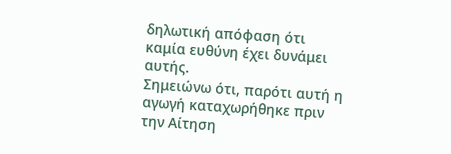δηλωτική απόφαση ότι καμία ευθύνη έχει δυνάμει αυτής.
Σημειώνω ότι, παρότι αυτή η αγωγή καταχωρήθηκε πριν την Αίτηση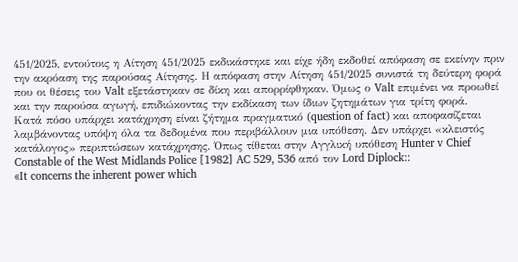451/2025, εντούτοις η Αίτηση 451/2025 εκδικάστηκε και είχε ήδη εκδοθεί απόφαση σε εκείνην πριν την ακρόαση της παρούσας Αίτησης. Η απόφαση στην Αίτηση 451/2025 συνιστά τη δεύτερη φορά που οι θέσεις του Valt εξετάστηκαν σε δίκη και απορρίφθηκαν. Όμως ο Valt επιμένει να προωθεί και την παρούσα αγωγή, επιδιώκοντας την εκδίκαση των ίδιων ζητημάτων για τρίτη φορά.
Κατά πόσο υπάρχει κατάχρηση είναι ζήτημα πραγματικό (question of fact) και αποφασίζεται λαμβάνοντας υπόψη όλα τα δεδομένα που περιβάλλουν μια υπόθεση. Δεν υπάρχει «κλειστός κατάλογος» περιπτώσεων κατάχρησης. Όπως τίθεται στην Αγγλική υπόθεση Hunter v Chief Constable of the West Midlands Police [1982] AC 529, 536 από τον Lord Diplock::
«It concerns the inherent power which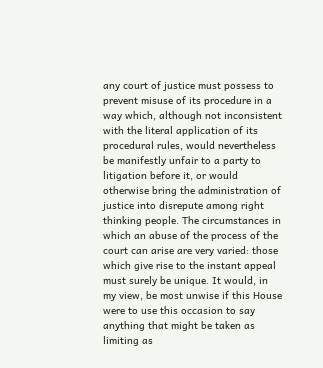any court of justice must possess to prevent misuse of its procedure in a way which, although not inconsistent with the literal application of its procedural rules, would nevertheless be manifestly unfair to a party to litigation before it, or would otherwise bring the administration of justice into disrepute among right thinking people. The circumstances in which an abuse of the process of the court can arise are very varied: those which give rise to the instant appeal must surely be unique. It would, in my view, be most unwise if this House were to use this occasion to say anything that might be taken as limiting as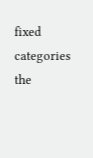fixed categories the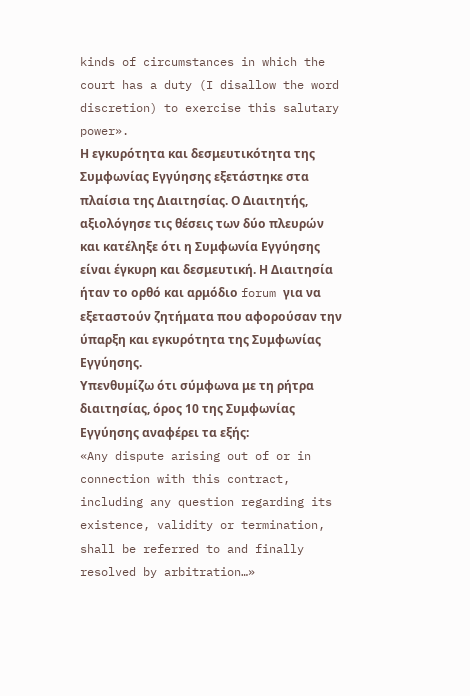kinds of circumstances in which the court has a duty (I disallow the word discretion) to exercise this salutary power».
Η εγκυρότητα και δεσμευτικότητα της Συμφωνίας Εγγύησης εξετάστηκε στα πλαίσια της Διαιτησίας. Ο Διαιτητής, αξιολόγησε τις θέσεις των δύο πλευρών και κατέληξε ότι η Συμφωνία Εγγύησης είναι έγκυρη και δεσμευτική. Η Διαιτησία ήταν το ορθό και αρμόδιο forum για να εξεταστούν ζητήματα που αφορούσαν την ύπαρξη και εγκυρότητα της Συμφωνίας Εγγύησης.
Υπενθυμίζω ότι σύμφωνα με τη ρήτρα διαιτησίας, όρος 10 της Συμφωνίας Εγγύησης αναφέρει τα εξής:
«Any dispute arising out of or in connection with this contract, including any question regarding its existence, validity or termination, shall be referred to and finally resolved by arbitration…»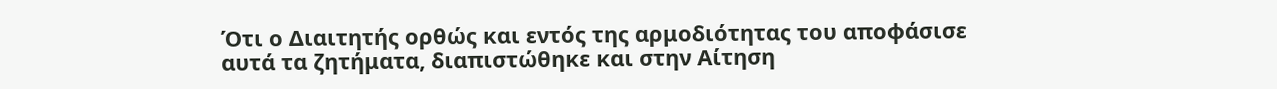Ότι ο Διαιτητής ορθώς και εντός της αρμοδιότητας του αποφάσισε αυτά τα ζητήματα, διαπιστώθηκε και στην Αίτηση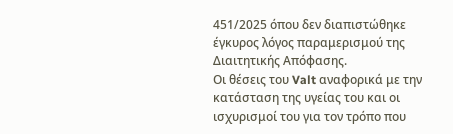451/2025 όπου δεν διαπιστώθηκε έγκυρος λόγος παραμερισμού της Διαιτητικής Απόφασης.
Οι θέσεις του Valt αναφορικά με την κατάσταση της υγείας του και οι ισχυρισμοί του για τον τρόπο που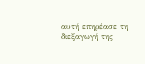αυτή επηρέασε τη διεξαγωγή της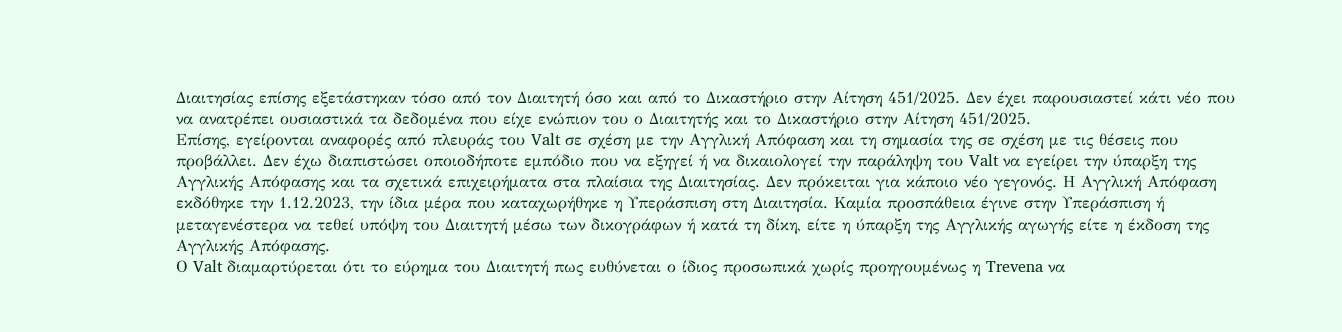Διαιτησίας επίσης εξετάστηκαν τόσο από τον Διαιτητή όσο και από το Δικαστήριο στην Αίτηση 451/2025. Δεν έχει παρουσιαστεί κάτι νέο που να ανατρέπει ουσιαστικά τα δεδομένα που είχε ενώπιον του ο Διαιτητής και το Δικαστήριο στην Αίτηση 451/2025.
Επίσης, εγείρονται αναφορές από πλευράς του Valt σε σχέση με την Αγγλική Απόφαση και τη σημασία της σε σχέση με τις θέσεις που προβάλλει. Δεν έχω διαπιστώσει οποιοδήποτε εμπόδιο που να εξηγεί ή να δικαιολογεί την παράληψη του Valt να εγείρει την ύπαρξη της Αγγλικής Απόφασης και τα σχετικά επιχειρήματα στα πλαίσια της Διαιτησίας. Δεν πρόκειται για κάποιο νέο γεγονός. Η Αγγλική Απόφαση εκδόθηκε την 1.12.2023, την ίδια μέρα που καταχωρήθηκε η Υπεράσπιση στη Διαιτησία. Καμία προσπάθεια έγινε στην Υπεράσπιση ή μεταγενέστερα να τεθεί υπόψη του Διαιτητή μέσω των δικογράφων ή κατά τη δίκη, είτε η ύπαρξη της Αγγλικής αγωγής είτε η έκδοση της Αγγλικής Απόφασης.
Ο Valt διαμαρτύρεται ότι το εύρημα του Διαιτητή πως ευθύνεται ο ίδιος προσωπικά χωρίς προηγουμένως η Trevena να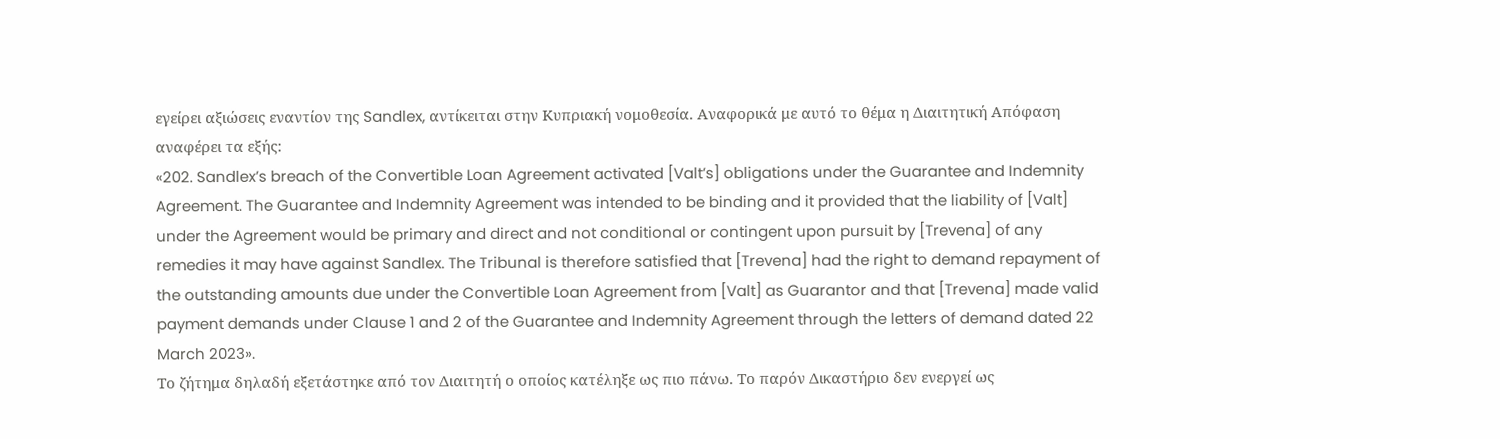εγείρει αξιώσεις εναντίον της Sandlex, αντίκειται στην Κυπριακή νομοθεσία. Αναφορικά με αυτό το θέμα η Διαιτητική Απόφαση αναφέρει τα εξής:
«202. Sandlex’s breach of the Convertible Loan Agreement activated [Valt’s] obligations under the Guarantee and Indemnity Agreement. The Guarantee and Indemnity Agreement was intended to be binding and it provided that the liability of [Valt] under the Agreement would be primary and direct and not conditional or contingent upon pursuit by [Trevena] of any remedies it may have against Sandlex. The Tribunal is therefore satisfied that [Trevena] had the right to demand repayment of the outstanding amounts due under the Convertible Loan Agreement from [Valt] as Guarantor and that [Trevena] made valid payment demands under Clause 1 and 2 of the Guarantee and Indemnity Agreement through the letters of demand dated 22 March 2023».
Το ζήτημα δηλαδή εξετάστηκε από τον Διαιτητή ο οποίος κατέληξε ως πιο πάνω. Το παρόν Δικαστήριο δεν ενεργεί ως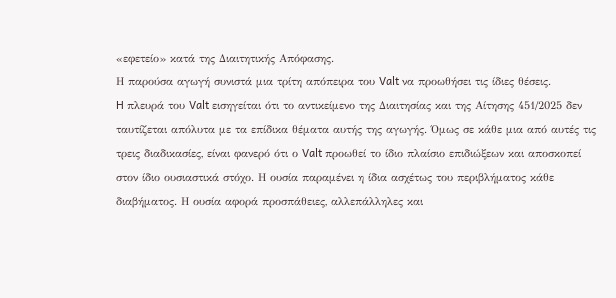«εφετείο» κατά της Διαιτητικής Απόφασης.
Η παρούσα αγωγή συνιστά μια τρίτη απόπειρα του Valt να προωθήσει τις ίδιες θέσεις.
H πλευρά του Valt εισηγείται ότι το αντικείμενο της Διαιτησίας και της Αίτησης 451/2025 δεν ταυτίζεται απόλυτα με τα επίδικα θέματα αυτής της αγωγής. Όμως σε κάθε μια από αυτές τις τρεις διαδικασίες, είναι φανερό ότι ο Valt προωθεί το ίδιο πλαίσιο επιδιώξεων και αποσκοπεί στον ίδιο ουσιαστικά στόχο. Η ουσία παραμένει η ίδια ασχέτως του περιβλήματος κάθε διαβήματος. Η ουσία αφορά προσπάθειες, αλλεπάλληλες και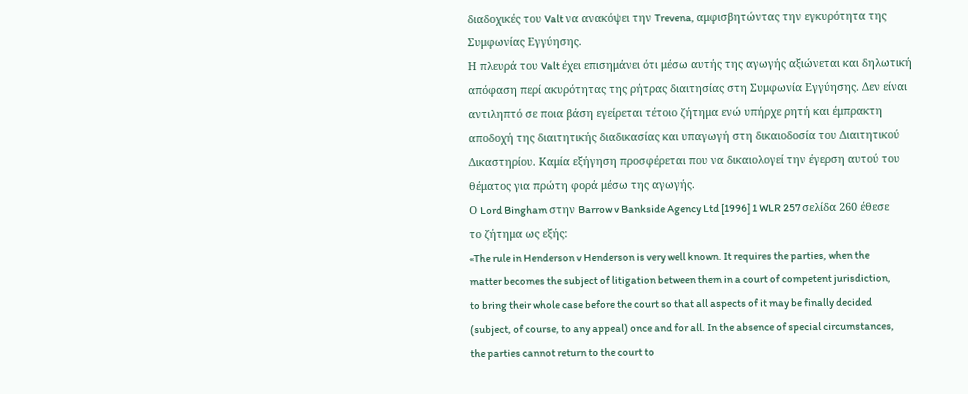διαδοχικές του Valt να ανακόψει την Trevena, αμφισβητώντας την εγκυρότητα της Συμφωνίας Εγγύησης.
Η πλευρά του Valt έχει επισημάνει ότι μέσω αυτής της αγωγής αξιώνεται και δηλωτική απόφαση περί ακυρότητας της ρήτρας διαιτησίας στη Συμφωνία Εγγύησης. Δεν είναι αντιληπτό σε ποια βάση εγείρεται τέτοιο ζήτημα ενώ υπήρχε ρητή και έμπρακτη αποδοχή της διαιτητικής διαδικασίας και υπαγωγή στη δικαιοδοσία του Διαιτητικού Δικαστηρίου. Καμία εξήγηση προσφέρεται που να δικαιολογεί την έγερση αυτού του θέματος για πρώτη φορά μέσω της αγωγής.
Ο Lord Bingham στην Barrow v Bankside Agency Ltd [1996] 1 WLR 257 σελίδα 260 έθεσε το ζήτημα ως εξής:
«The rule in Henderson v Henderson is very well known. It requires the parties, when the matter becomes the subject of litigation between them in a court of competent jurisdiction, to bring their whole case before the court so that all aspects of it may be finally decided (subject, of course, to any appeal) once and for all. In the absence of special circumstances, the parties cannot return to the court to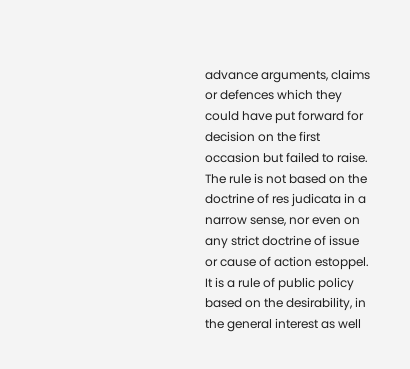advance arguments, claims or defences which they could have put forward for decision on the first occasion but failed to raise. The rule is not based on the doctrine of res judicata in a narrow sense, nor even on any strict doctrine of issue or cause of action estoppel. It is a rule of public policy based on the desirability, in the general interest as well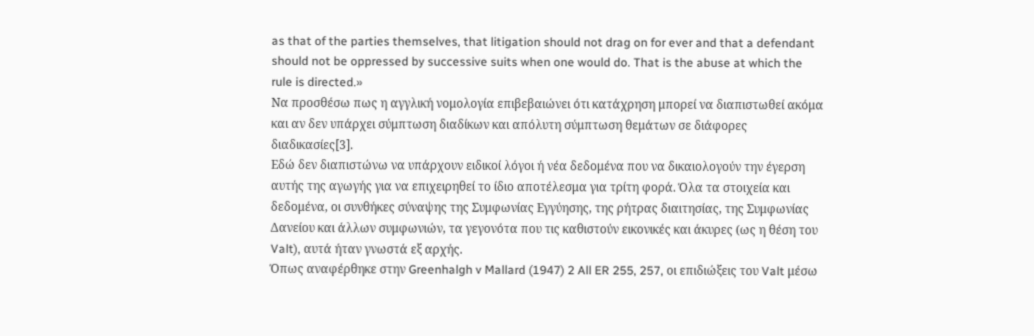as that of the parties themselves, that litigation should not drag on for ever and that a defendant should not be oppressed by successive suits when one would do. That is the abuse at which the rule is directed.»
Να προσθέσω πως η αγγλική νομολογία επιβεβαιώνει ότι κατάχρηση μπορεί να διαπιστωθεί ακόμα και αν δεν υπάρχει σύμπτωση διαδίκων και απόλυτη σύμπτωση θεμάτων σε διάφορες διαδικασίες[3].
Εδώ δεν διαπιστώνω να υπάρχουν ειδικοί λόγοι ή νέα δεδομένα που να δικαιολογούν την έγερση αυτής της αγωγής για να επιχειρηθεί το ίδιο αποτέλεσμα για τρίτη φορά. Όλα τα στοιχεία και δεδομένα, οι συνθήκες σύναψης της Συμφωνίας Εγγύησης, της ρήτρας διαιτησίας, της Συμφωνίας Δανείου και άλλων συμφωνιών, τα γεγονότα που τις καθιστούν εικονικές και άκυρες (ως η θέση του Valt), αυτά ήταν γνωστά εξ αρχής.
Όπως αναφέρθηκε στην Greenhalgh v Mallard (1947) 2 All ER 255, 257, οι επιδιώξεις του Valt μέσω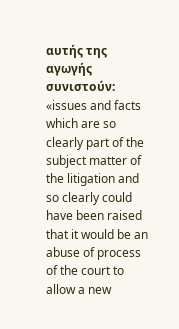αυτής της αγωγής συνιστούν:
«issues and facts which are so clearly part of the subject matter of the litigation and so clearly could have been raised that it would be an abuse of process of the court to allow a new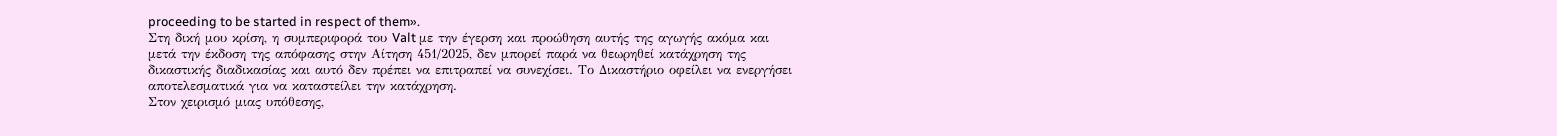proceeding to be started in respect of them».
Στη δική μου κρίση, η συμπεριφορά του Valt με την έγερση και προώθηση αυτής της αγωγής ακόμα και μετά την έκδοση της απόφασης στην Αίτηση 451/2025, δεν μπορεί παρά να θεωρηθεί κατάχρηση της δικαστικής διαδικασίας και αυτό δεν πρέπει να επιτραπεί να συνεχίσει. Το Δικαστήριο οφείλει να ενεργήσει αποτελεσματικά για να καταστείλει την κατάχρηση.
Στον χειρισμό μιας υπόθεσης,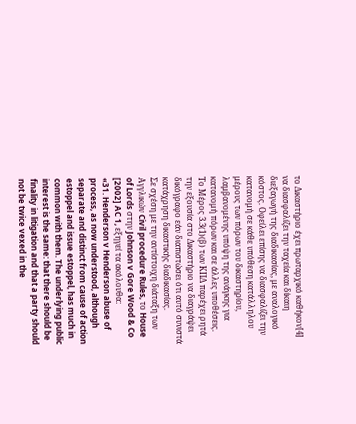το Δικαστήριο έχει πρωταρχικό καθήκον[4] να διασφαλίζει την ταχεία και δίκαιη διεξαγωγή της διαδικασίας, με αναλογικό κόστος. Οφείλει επίσης να διασφαλίζει την κατανομή σε κάθε υπόθεση κατάλληλου μέρους των πόρων του δικαστηρίου, λαμβανομένης υπόψη της ανάγκης για κατανομή πόρων και σε άλλες υποθέσεις.
Το Μέρος 3.3(1)(β) των ΚΠΔ παρέχει ρητά την εξουσία στο Δικαστήριο να διαγράψει δικόγραφο εάν διαπιστώσει ότι αυτό συνιστά κατάχρηση δικαστικής διαδικασίας.
Σε σχέση με την αντίστοιχη διάταξη των Αγγλικών Civil procedure Rules, το House of Lords στην Johnson v Gore Wood & Co [2002] AC 1, εξηγεί τα ακόλουθα:
«31. Henderson v Henderson abuse of process, as now understood, although separate and distinct from cause of action estoppel and issue estoppel, has much in common with them. The underlying public interest is the same: that there should be finality in litigation and that a party should not be twice vexed in the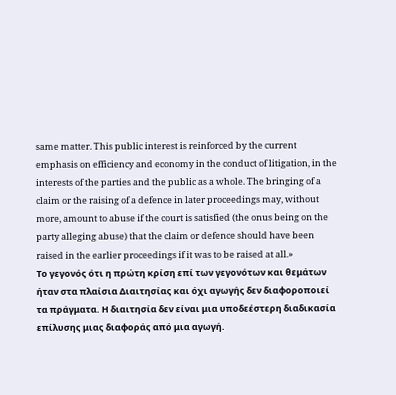same matter. This public interest is reinforced by the current emphasis on efficiency and economy in the conduct of litigation, in the interests of the parties and the public as a whole. The bringing of a claim or the raising of a defence in later proceedings may, without more, amount to abuse if the court is satisfied (the onus being on the party alleging abuse) that the claim or defence should have been raised in the earlier proceedings if it was to be raised at all.»
Το γεγονός ότι η πρώτη κρίση επί των γεγονότων και θεμάτων ήταν στα πλαίσια Διαιτησίας και όχι αγωγής δεν διαφοροποιεί τα πράγματα. Η διαιτησία δεν είναι μια υποδεέστερη διαδικασία επίλυσης μιας διαφοράς από μια αγωγή.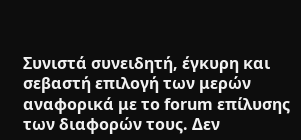Συνιστά συνειδητή, έγκυρη και σεβαστή επιλογή των μερών αναφορικά με το forum επίλυσης των διαφορών τους. Δεν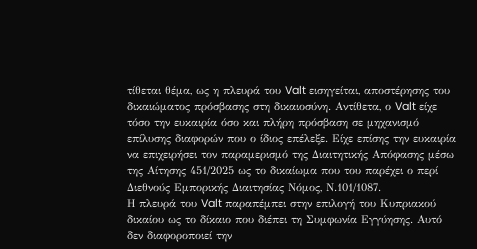τίθεται θέμα, ως η πλευρά του Valt εισηγείται, αποστέρησης του δικαιώματος πρόσβασης στη δικαιοσύνη. Αντίθετα, ο Valt είχε τόσο την ευκαιρία όσο και πλήρη πρόσβαση σε μηχανισμό επίλυσης διαφορών που ο ίδιος επέλεξε. Είχε επίσης την ευκαιρία να επιχειρήσει τον παραμερισμό της Διαιτητικής Απόφασης μέσω της Αίτησης 451/2025 ως το δικαίωμα που του παρέχει ο περί Διεθνούς Εμπορικής Διαιτησίας Νόμος, Ν.101/1087.
Η πλευρά του Valt παραπέμπει στην επιλογή του Κυπριακού δικαίου ως το δίκαιο που διέπει τη Συμφωνία Εγγύησης. Αυτό δεν διαφοροποιεί την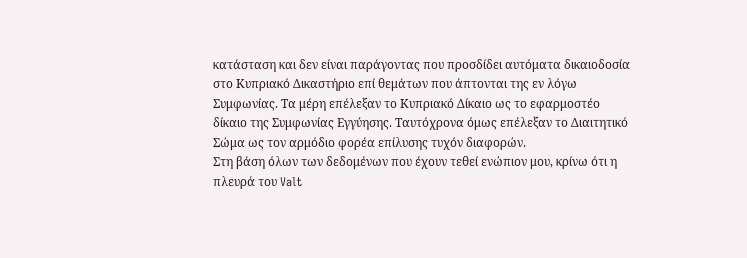κατάσταση και δεν είναι παράγοντας που προσδίδει αυτόματα δικαιοδοσία στο Κυπριακό Δικαστήριο επί θεμάτων που άπτονται της εν λόγω Συμφωνίας. Τα μέρη επέλεξαν το Κυπριακό Δίκαιο ως το εφαρμοστέο δίκαιο της Συμφωνίας Εγγύησης. Ταυτόχρονα όμως επέλεξαν το Διαιτητικό Σώμα ως τον αρμόδιο φορέα επίλυσης τυχόν διαφορών.
Στη βάση όλων των δεδομένων που έχουν τεθεί ενώπιον μου, κρίνω ότι η πλευρά του Valt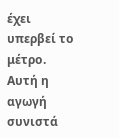έχει υπερβεί το μέτρο. Αυτή η αγωγή συνιστά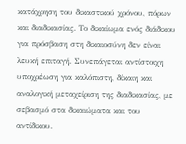κατάχρηση του δικαστικού χρόνου, πόρων και διαδικασίας. Το δικαίωμα ενός διάδικου για πρόσβαση στη δικαιοσύνη δεν είναι λευκή επιταγή. Συνεπάγεται αντίστοιχη υποχρέωση για καλόπιστη, δίκαιη και αναλογική μεταχείριση της διαδικασίας, με σεβασμό στα δικαιώματα και του αντίδικου.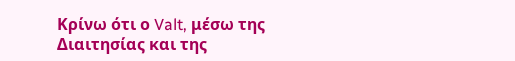Κρίνω ότι ο Valt, μέσω της Διαιτησίας και της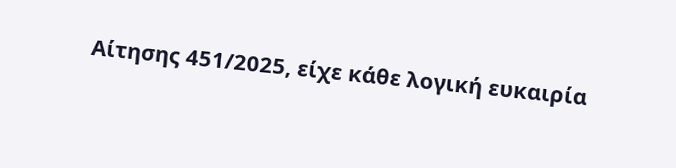Αίτησης 451/2025, είχε κάθε λογική ευκαιρία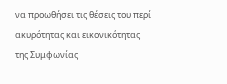να προωθήσει τις θέσεις του περί ακυρότητας και εικονικότητας της Συμφωνίας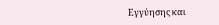Εγγύησης και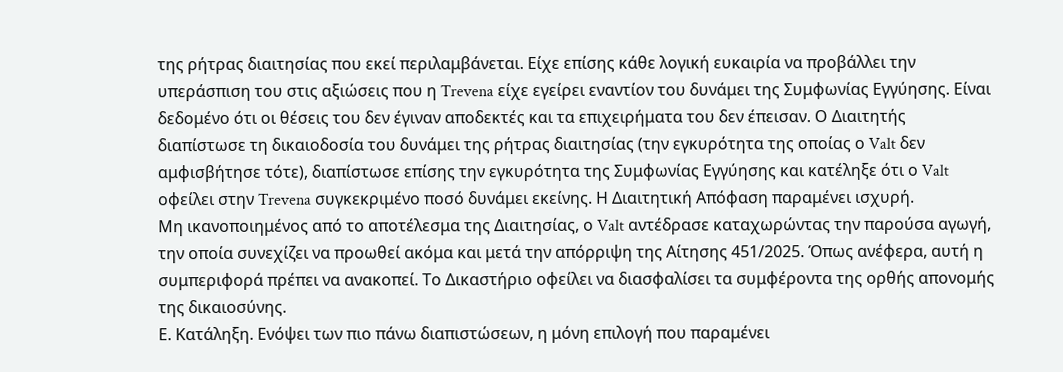της ρήτρας διαιτησίας που εκεί περιλαμβάνεται. Είχε επίσης κάθε λογική ευκαιρία να προβάλλει την υπεράσπιση του στις αξιώσεις που η Trevena είχε εγείρει εναντίον του δυνάμει της Συμφωνίας Εγγύησης. Είναι δεδομένο ότι οι θέσεις του δεν έγιναν αποδεκτές και τα επιχειρήματα του δεν έπεισαν. Ο Διαιτητής διαπίστωσε τη δικαιοδοσία του δυνάμει της ρήτρας διαιτησίας (την εγκυρότητα της οποίας ο Valt δεν αμφισβήτησε τότε), διαπίστωσε επίσης την εγκυρότητα της Συμφωνίας Εγγύησης και κατέληξε ότι ο Valt οφείλει στην Trevena συγκεκριμένο ποσό δυνάμει εκείνης. Η Διαιτητική Απόφαση παραμένει ισχυρή.
Μη ικανοποιημένος από το αποτέλεσμα της Διαιτησίας, ο Valt αντέδρασε καταχωρώντας την παρούσα αγωγή, την οποία συνεχίζει να προωθεί ακόμα και μετά την απόρριψη της Αίτησης 451/2025. Όπως ανέφερα, αυτή η συμπεριφορά πρέπει να ανακοπεί. Το Δικαστήριο οφείλει να διασφαλίσει τα συμφέροντα της ορθής απονομής της δικαιοσύνης.
Ε. Κατάληξη. Ενόψει των πιο πάνω διαπιστώσεων, η μόνη επιλογή που παραμένει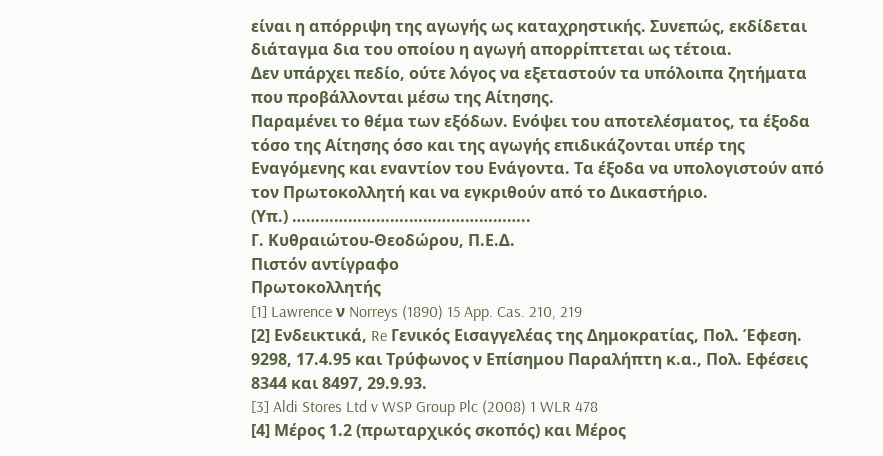είναι η απόρριψη της αγωγής ως καταχρηστικής. Συνεπώς, εκδίδεται διάταγμα δια του οποίου η αγωγή απορρίπτεται ως τέτοια.
Δεν υπάρχει πεδίο, ούτε λόγος να εξεταστούν τα υπόλοιπα ζητήματα που προβάλλονται μέσω της Αίτησης.
Παραμένει το θέμα των εξόδων. Ενόψει του αποτελέσματος, τα έξοδα τόσο της Αίτησης όσο και της αγωγής επιδικάζονται υπέρ της Εναγόμενης και εναντίον του Ενάγοντα. Τα έξοδα να υπολογιστούν από τον Πρωτοκολλητή και να εγκριθούν από το Δικαστήριο.
(Υπ.) …………………….……………………..
Γ. Κυθραιώτου-Θεοδώρου, Π.Ε.Δ.
Πιστόν αντίγραφο
Πρωτοκολλητής
[1] Lawrence ν Norreys (1890) 15 App. Cas. 210, 219
[2] Ενδεικτικά, Re Γενικός Εισαγγελέας της Δημοκρατίας, Πολ. Έφεση. 9298, 17.4.95 και Τρύφωνος ν Επίσημου Παραλήπτη κ.α., Πολ. Εφέσεις 8344 και 8497, 29.9.93.
[3] Aldi Stores Ltd v WSP Group Plc (2008) 1 WLR 478
[4] Μέρος 1.2 (πρωταρχικός σκοπός) και Μέρος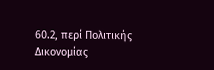60.2, περί Πολιτικής Δικονομίας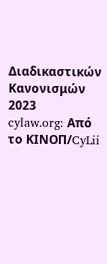Διαδικαστικών Κανονισμών 2023
cylaw.org: Από το ΚΙΝOΠ/CyLii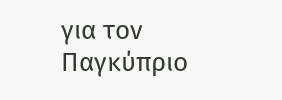για τον Παγκύπριο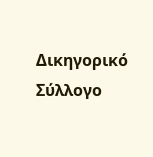Δικηγορικό Σύλλογο